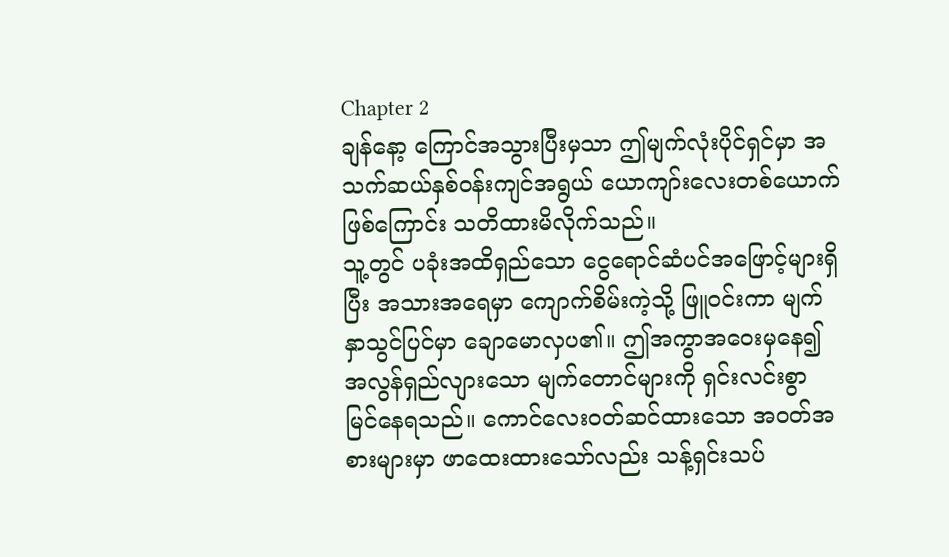Chapter 2
ချန်နော့ ကြောင်အသွားပြီးမှသာ ဤမျက်လုံးပိုင်ရှင်မှာ အသက်ဆယ်နှစ်ဝန်းကျင်အရွယ် ယောကျာ်းလေးတစ်ယောက်ဖြစ်ကြောင်း သတိထားမိလိုက်သည်။
သူ့တွင် ပခုံးအထိရှည်သော ငွေရောင်ဆံပင်အဖြောင့်များရှိပြီး အသားအရေမှာ ကျောက်စိမ်းကဲ့သို့ ဖြူဝင်းကာ မျက်နှာသွင်ပြင်မှာ ချောမောလှပ၏။ ဤအကွာအဝေးမှနေ၍ အလွန်ရှည်လျားသော မျက်တောင်များကို ရှင်းလင်းစွာ မြင်နေရသည်။ ကောင်လေးဝတ်ဆင်ထားသော အဝတ်အစားများမှာ ဖာထေးထားသော်လည်း သန့်ရှင်းသပ်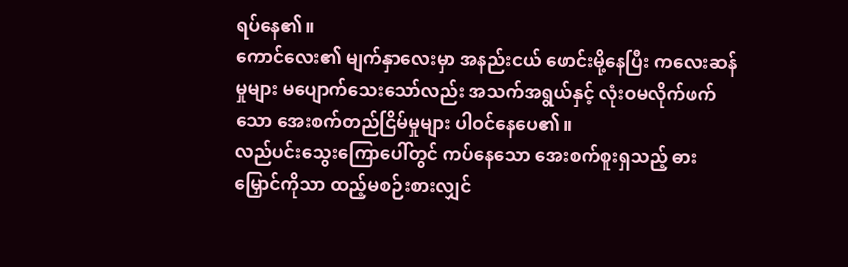ရပ်နေ၏။
ကောင်လေး၏ မျက်နှာလေးမှာ အနည်းငယ် ဖောင်းမို့နေပြီး ကလေးဆန်မှုများ မပျောက်သေးသော်လည်း အသက်အရွယ်နှင့် လုံးဝမလိုက်ဖက်သော အေးစက်တည်ငြိမ်မှုများ ပါဝင်နေပေ၏။
လည်ပင်းသွေးကြောပေါ်တွင် ကပ်နေသော အေးစက်စူးရှသည့် ဓားမြှောင်ကိုသာ ထည့်မစဉ်းစားလျှင်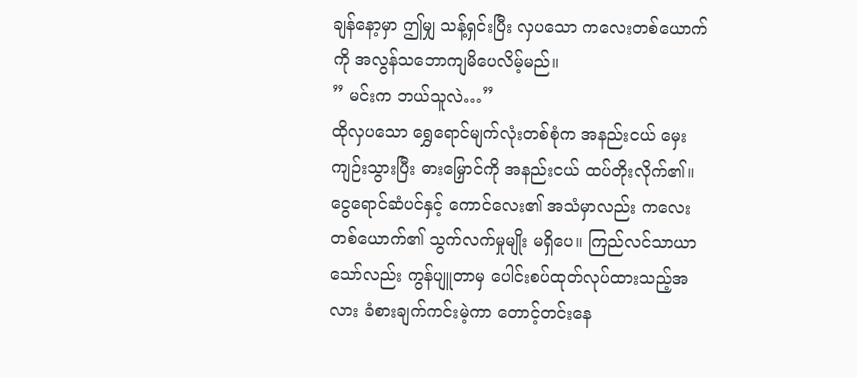ချန်နော့မှာ ဤမျှ သန့်ရှင်းပြီး လှပသော ကလေးတစ်ယောက်ကို အလွန်သဘောကျမိပေလိမ့်မည်။
” မင်းက ဘယ်သူလဲ…”
ထိုလှပသော ရွှေရောင်မျက်လုံးတစ်စုံက အနည်းငယ် မှေးကျဉ်းသွားပြီး ဓားမြှောင်ကို အနည်းငယ် ထပ်တိုးလိုက်၏။ ငွေရောင်ဆံပင်နှင့် ကောင်လေး၏ အသံမှာလည်း ကလေးတစ်ယောက်၏ သွက်လက်မှုမျိုး မရှိပေ။ ကြည်လင်သာယာသော်လည်း ကွန်ပျူတာမှ ပေါင်းစပ်ထုတ်လုပ်ထားသည့်အလား ခံစားချက်ကင်းမဲ့ကာ တောင့်တင်းနေ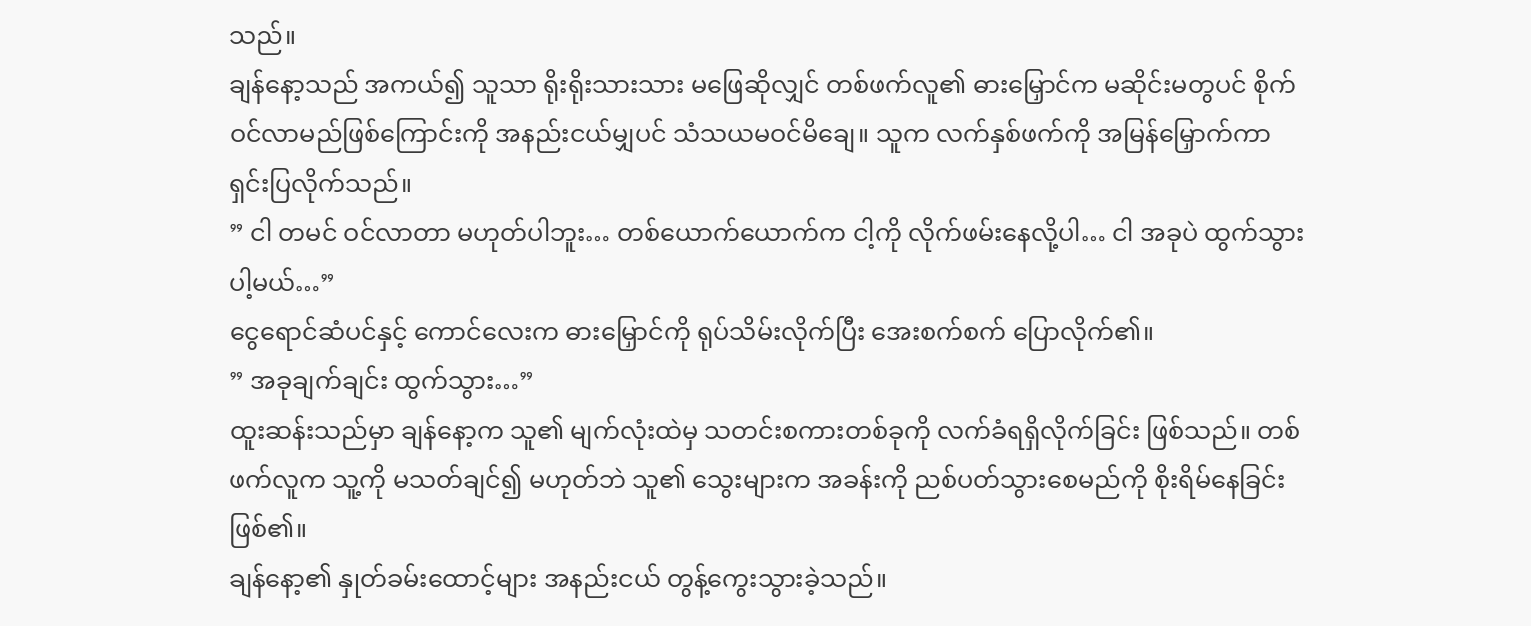သည်။
ချန်နော့သည် အကယ်၍ သူသာ ရိုးရိုးသားသား မဖြေဆိုလျှင် တစ်ဖက်လူ၏ ဓားမြှောင်က မဆိုင်းမတွပင် စိုက်ဝင်လာမည်ဖြစ်ကြောင်းကို အနည်းငယ်မျှပင် သံသယမဝင်မိချေ။ သူက လက်နှစ်ဖက်ကို အမြန်မြှောက်ကာ ရှင်းပြလိုက်သည်။
” ငါ တမင် ဝင်လာတာ မဟုတ်ပါဘူး… တစ်ယောက်ယောက်က ငါ့ကို လိုက်ဖမ်းနေလို့ပါ… ငါ အခုပဲ ထွက်သွားပါ့မယ်…”
ငွေရောင်ဆံပင်နှင့် ကောင်လေးက ဓားမြှောင်ကို ရုပ်သိမ်းလိုက်ပြီး အေးစက်စက် ပြောလိုက်၏။
” အခုချက်ချင်း ထွက်သွား…”
ထူးဆန်းသည်မှာ ချန်နော့က သူ၏ မျက်လုံးထဲမှ သတင်းစကားတစ်ခုကို လက်ခံရရှိလိုက်ခြင်း ဖြစ်သည်။ တစ်ဖက်လူက သူ့ကို မသတ်ချင်၍ မဟုတ်ဘဲ သူ၏ သွေးများက အခန်းကို ညစ်ပတ်သွားစေမည်ကို စိုးရိမ်နေခြင်း ဖြစ်၏။
ချန်နော့၏ နှုတ်ခမ်းထောင့်များ အနည်းငယ် တွန့်ကွေးသွားခဲ့သည်။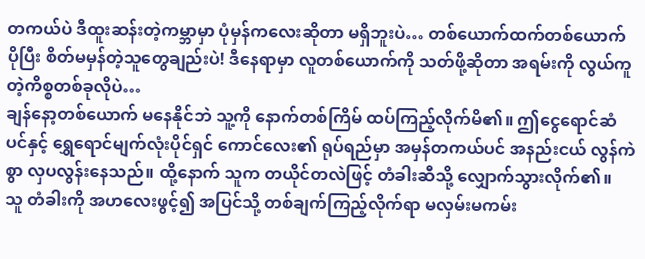တကယ်ပဲ ဒီထူးဆန်းတဲ့ကမ္ဘာမှာ ပုံမှန်ကလေးဆိုတာ မရှိဘူးပဲ… တစ်ယောက်ထက်တစ်ယောက် ပိုပြီး စိတ်မမှန်တဲ့သူတွေချည်းပဲ! ဒီနေရာမှာ လူတစ်ယောက်ကို သတ်ဖို့ဆိုတာ အရမ်းကို လွယ်ကူတဲ့ကိစ္စတစ်ခုလိုပဲ…
ချန်နော့တစ်ယောက် မနေနိုင်ဘဲ သူ့ကို နောက်တစ်ကြိမ် ထပ်ကြည့်လိုက်မိ၏။ ဤငွေရောင်ဆံပင်နှင့် ရွှေရောင်မျက်လုံးပိုင်ရှင် ကောင်လေး၏ ရုပ်ရည်မှာ အမှန်တကယ်ပင် အနည်းငယ် လွန်ကဲစွာ လှပလွန်းနေသည်။ ထို့နောက် သူက တယိုင်တလဲဖြင့် တံခါးဆီသို့ လျှောက်သွားလိုက်၏။
သူ တံခါးကို အဟလေးဖွင့်၍ အပြင်သို့ တစ်ချက်ကြည့်လိုက်ရာ မလှမ်းမကမ်း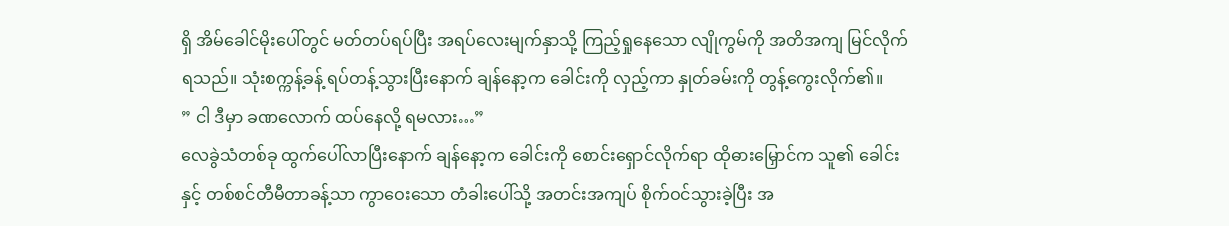ရှိ အိမ်ခေါင်မိုးပေါ်တွင် မတ်တပ်ရပ်ပြီး အရပ်လေးမျက်နှာသို့ ကြည့်ရှုနေသော လျိုကွမ်ကို အတိအကျ မြင်လိုက်ရသည်။ သုံးစက္ကန့်ခန့် ရပ်တန့်သွားပြီးနောက် ချန်နော့က ခေါင်းကို လှည့်ကာ နှုတ်ခမ်းကို တွန့်ကွေးလိုက်၏။
” ငါ ဒီမှာ ခဏလောက် ထပ်နေလို့ ရမလား…”
လေခွဲသံတစ်ခု ထွက်ပေါ်လာပြီးနောက် ချန်နော့က ခေါင်းကို စောင်းရှောင်လိုက်ရာ ထိုဓားမြှောင်က သူ၏ ခေါင်းနှင့် တစ်စင်တီမီတာခန့်သာ ကွာဝေးသော တံခါးပေါ်သို့ အတင်းအကျပ် စိုက်ဝင်သွားခဲ့ပြီး အ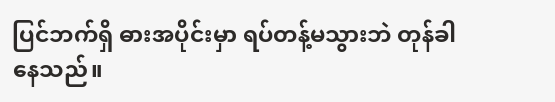ပြင်ဘက်ရှိ ဓားအပိုင်းမှာ ရပ်တန့်မသွားဘဲ တုန်ခါနေသည်။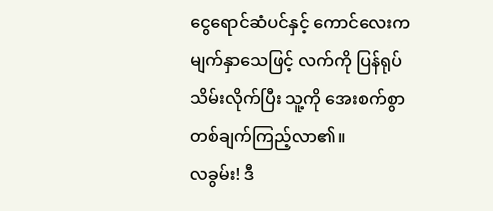ငွေရောင်ဆံပင်နှင့် ကောင်လေးက မျက်နှာသေဖြင့် လက်ကို ပြန်ရုပ်သိမ်းလိုက်ပြီး သူ့ကို အေးစက်စွာ တစ်ချက်ကြည့်လာ၏။
လခွမ်း! ဒီ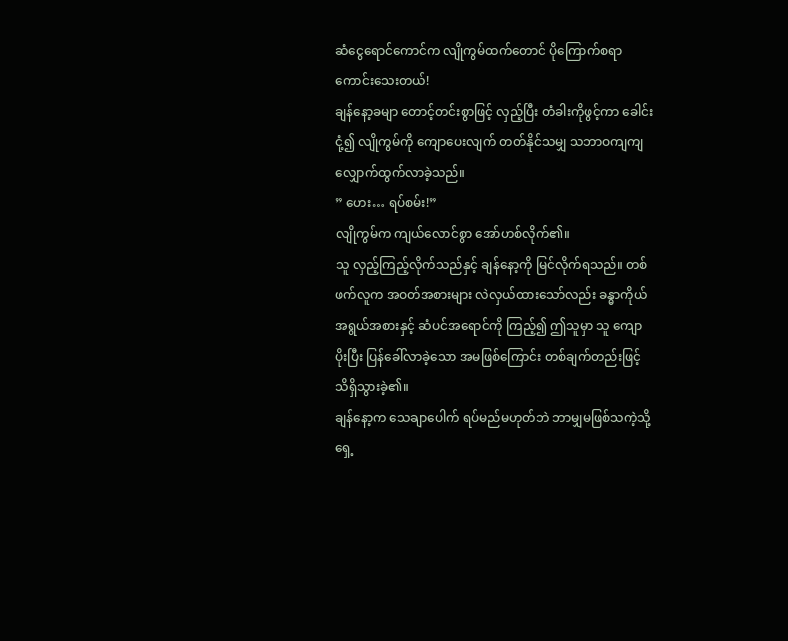ဆံငွေရောင်ကောင်က လျိုကွမ်ထက်တောင် ပိုကြောက်စရာကောင်းသေးတယ်!
ချန်နော့ခမျာ တောင့်တင်းစွာဖြင့် လှည့်ပြီး တံခါးကိုဖွင့်ကာ ခေါင်းငုံ့၍ လျိုကွမ်ကို ကျောပေးလျက် တတ်နိုင်သမျှ သဘာဝကျကျ လျှောက်ထွက်လာခဲ့သည်။
” ဟေး… ရပ်စမ်း!”
လျိုကွမ်က ကျယ်လောင်စွာ အော်ဟစ်လိုက်၏။
သူ လှည့်ကြည့်လိုက်သည်နှင့် ချန်နော့ကို မြင်လိုက်ရသည်။ တစ်ဖက်လူက အဝတ်အစားများ လဲလှယ်ထားသော်လည်း ခန္ဓာကိုယ်အရွယ်အစားနှင့် ဆံပင်အရောင်ကို ကြည့်၍ ဤသူမှာ သူ ကျောပိုးပြီး ပြန်ခေါ်လာခဲ့သော အမဖြစ်ကြောင်း တစ်ချက်တည်းဖြင့် သိရှိသွားခဲ့၏။
ချန်နော့က သေချာပေါက် ရပ်မည်မဟုတ်ဘဲ ဘာမျှမဖြစ်သကဲ့သို့ ရှေ့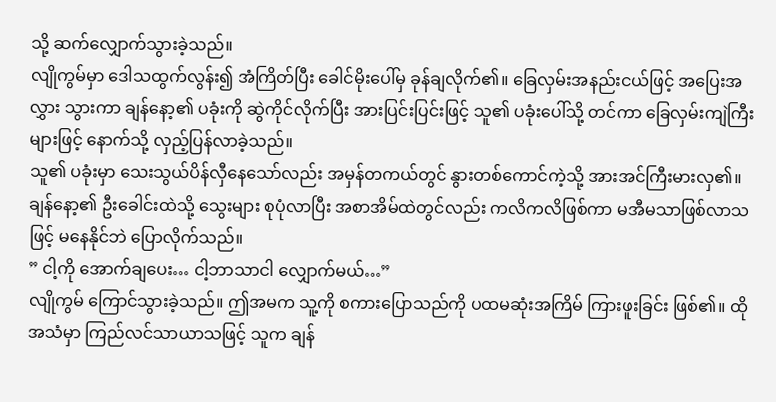သို့ ဆက်လျှောက်သွားခဲ့သည်။
လျိုကွမ်မှာ ဒေါသထွက်လွန်း၍ အံကြိတ်ပြီး ခေါင်မိုးပေါ်မှ ခုန်ချလိုက်၏။ ခြေလှမ်းအနည်းငယ်ဖြင့် အပြေးအလွှား သွားကာ ချန်နော့၏ ပခုံးကို ဆွဲကိုင်လိုက်ပြီး အားပြင်းပြင်းဖြင့် သူ၏ ပခုံးပေါ်သို့ တင်ကာ ခြေလှမ်းကျဲကြီးများဖြင့် နောက်သို့ လှည့်ပြန်လာခဲ့သည်။
သူ၏ ပခုံးမှာ သေးသွယ်ပိန်လှီနေသော်လည်း အမှန်တကယ်တွင် နွားတစ်ကောင်ကဲ့သို့ အားအင်ကြီးမားလှ၏။
ချန်နော့၏ ဦးခေါင်းထဲသို့ သွေးများ စုပုံလာပြီး အစာအိမ်ထဲတွင်လည်း ကလိကလိဖြစ်ကာ မအီမသာဖြစ်လာသဖြင့် မနေနိုင်ဘဲ ပြောလိုက်သည်။
” ငါ့ကို အောက်ချပေး… ငါ့ဘာသာငါ လျှောက်မယ်…”
လျိုကွမ် ကြောင်သွားခဲ့သည်။ ဤအမက သူ့ကို စကားပြောသည်ကို ပထမဆုံးအကြိမ် ကြားဖူးခြင်း ဖြစ်၏။ ထိုအသံမှာ ကြည်လင်သာယာသဖြင့် သူက ချန်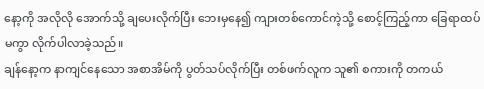နော့ကို အလိုလို အောက်သို့ ချပေးလိုက်ပြီး ဘေးမှနေ၍ ကျားတစ်ကောင်ကဲ့သို့ စောင့်ကြည့်ကာ ခြေရာထပ်မကွာ လိုက်ပါလာခဲ့သည်။
ချန်နော့က နာကျင်နေသော အစာအိမ်ကို ပွတ်သပ်လိုက်ပြီး တစ်ဖက်လူက သူ၏ စကားကို တကယ်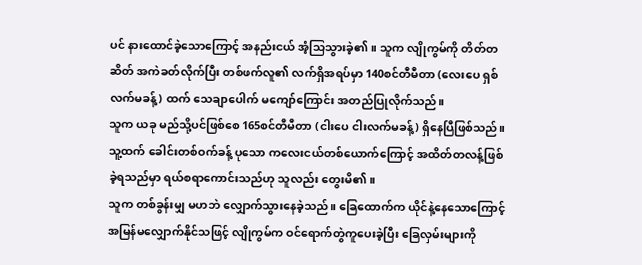ပင် နားထောင်ခဲ့သောကြောင့် အနည်းငယ် အံ့သြသွားခဲ့၏။ သူက လျိုကွမ်ကို တိတ်တဆိတ် အကဲခတ်လိုက်ပြီး တစ်ဖက်လူ၏ လက်ရှိအရပ်မှာ 140စင်တီမီတာ (လေးပေ ရှစ်လက်မခန့်) ထက် သေချာပေါက် မကျော်ကြောင်း အတည်ပြုလိုက်သည်။
သူက ယခု မည်သို့ပင်ဖြစ်စေ 165စင်တီမီတာ (ငါးပေ ငါးလက်မခန့်) ရှိနေပြီဖြစ်သည်။ သူ့ထက် ခေါင်းတစ်ဝက်ခန့် ပုသော ကလေးငယ်တစ်ယောက်ကြောင့် အထိတ်တလန့်ဖြစ်ခဲ့ရသည်မှာ ရယ်စရာကောင်းသည်ဟု သူလည်း တွေးမိ၏။
သူက တစ်ခွန်းမျှ မဟဘဲ လျှောက်သွားနေခဲ့သည်။ ခြေထောက်က ယိုင်နဲ့နေသောကြောင့် အမြန်မလျှောက်နိုင်သဖြင့် လျိုကွမ်က ဝင်ရောက်တွဲကူပေးခဲ့ပြီး ခြေလှမ်းများကို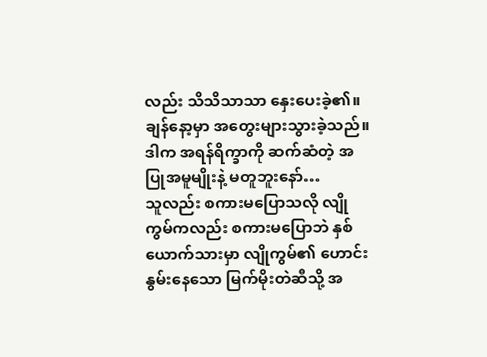လည်း သိသိသာသာ နှေးပေးခဲ့၏။ ချန်နော့မှာ အတွေးများသွားခဲ့သည်။
ဒါက အရန်ရိက္ခာကို ဆက်ဆံတဲ့ အပြုအမူမျိုးနဲ့ မတူဘူးနော်…
သူလည်း စကားမပြောသလို လျိုကွမ်ကလည်း စကားမပြောဘဲ နှစ်ယောက်သားမှာ လျိုကွမ်၏ ဟောင်းနွမ်းနေသော မြက်မိုးတဲဆီသို့ အ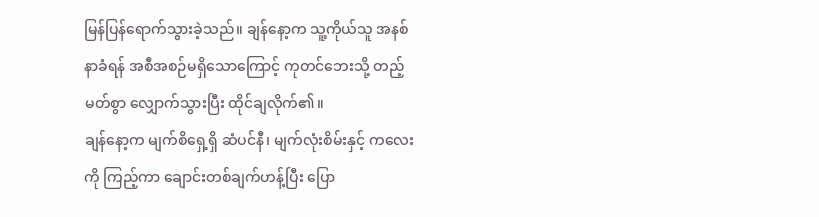မြန်ပြန်ရောက်သွားခဲ့သည်။ ချန်နော့က သူ့ကိုယ်သူ အနစ်နာခံရန် အစီအစဉ်မရှိသောကြောင့် ကုတင်ဘေးသို့ တည့်မတ်စွာ လျှောက်သွားပြီး ထိုင်ချလိုက်၏။
ချန်နော့က မျက်စိရှေ့ရှိ ဆံပင်နီ၊ မျက်လုံးစိမ်းနှင့် ကလေးကို ကြည့်ကာ ချောင်းတစ်ချက်ဟန့်ပြီး ပြော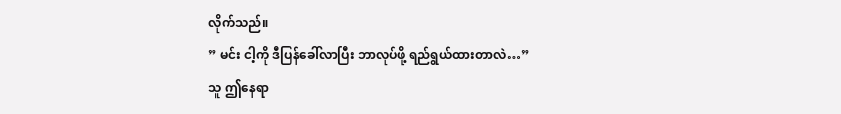လိုက်သည်။
” မင်း ငါ့ကို ဒီပြန်ခေါ်လာပြီး ဘာလုပ်ဖို့ ရည်ရွယ်ထားတာလဲ…”
သူ ဤနေရာ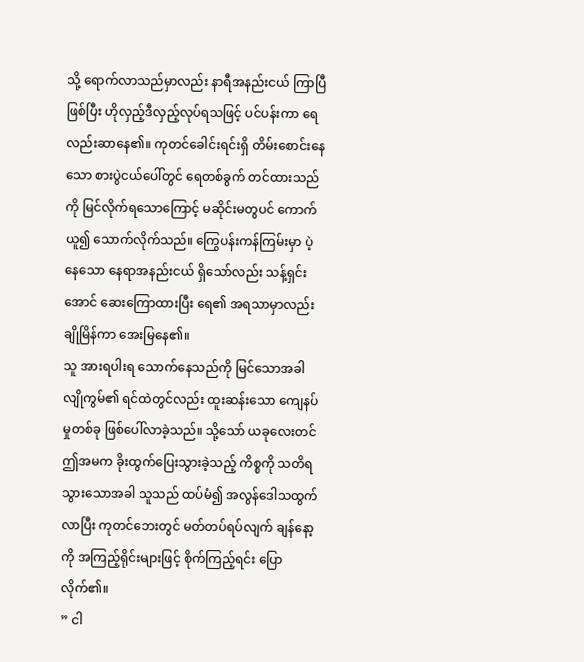သို့ ရောက်လာသည်မှာလည်း နာရီအနည်းငယ် ကြာပြီဖြစ်ပြီး ဟိုလှည့်ဒီလှည့်လုပ်ရသဖြင့် ပင်ပန်းကာ ရေလည်းဆာနေ၏။ ကုတင်ခေါင်းရင်းရှိ တိမ်းစောင်းနေသော စားပွဲငယ်ပေါ်တွင် ရေတစ်ခွက် တင်ထားသည်ကို မြင်လိုက်ရသောကြောင့် မဆိုင်းမတွပင် ကောက်ယူ၍ သောက်လိုက်သည်။ ကြွေပန်းကန်ကြမ်းမှာ ပဲ့နေသော နေရာအနည်းငယ် ရှိသော်လည်း သန့်ရှင်းအောင် ဆေးကြောထားပြီး ရေ၏ အရသာမှာလည်း ချိုမြိန်ကာ အေးမြနေ၏။
သူ အားရပါးရ သောက်နေသည်ကို မြင်သောအခါ လျိုကွမ်၏ ရင်ထဲတွင်လည်း ထူးဆန်းသော ကျေနပ်မှုတစ်ခု ဖြစ်ပေါ်လာခဲ့သည်။ သို့သော် ယခုလေးတင် ဤအမက ခိုးထွက်ပြေးသွားခဲ့သည့် ကိစ္စကို သတိရသွားသောအခါ သူသည် ထပ်မံ၍ အလွန်ဒေါသထွက်လာပြီး ကုတင်ဘေးတွင် မတ်တပ်ရပ်လျက် ချန်နော့ကို အကြည့်ရိုင်းများဖြင့် စိုက်ကြည့်ရင်း ပြောလိုက်၏။
” ငါ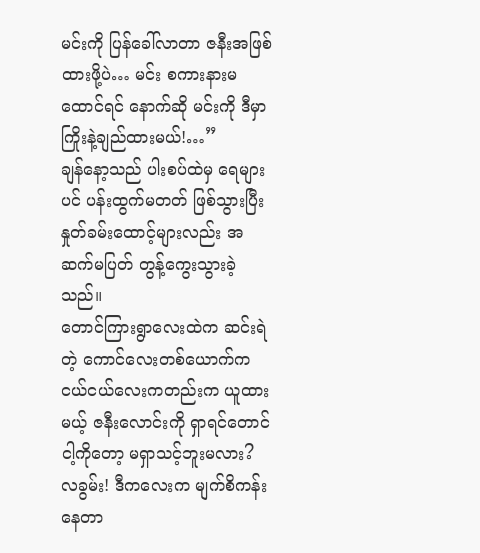မင်းကို ပြန်ခေါ်လာတာ ဇနီးအဖြစ် ထားဖို့ပဲ… မင်း စကားနားမထောင်ရင် နောက်ဆို မင်းကို ဒီမှာ ကြိုးနဲ့ချည်ထားမယ်!…”
ချန်နော့သည် ပါးစပ်ထဲမှ ရေများပင် ပန်းထွက်မတတ် ဖြစ်သွားပြီး နှုတ်ခမ်းထောင့်များလည်း အဆက်မပြတ် တွန့်ကွေးသွားခဲ့သည်။
တောင်ကြားရွာလေးထဲက ဆင်းရဲတဲ့ ကောင်လေးတစ်ယောက်က ငယ်ငယ်လေးကတည်းက ယူထားမယ့် ဇနီးလောင်းကို ရှာရင်တောင် ငါ့ကိုတော့ မရှာသင့်ဘူးမလား?
လခွမ်း! ဒီကလေးက မျက်စိကန်းနေတာ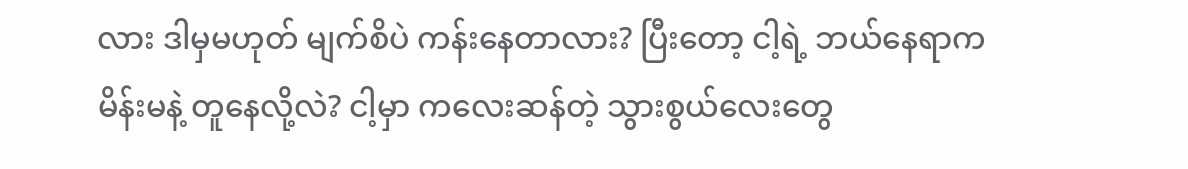လား ဒါမှမဟုတ် မျက်စိပဲ ကန်းနေတာလား? ပြီးတော့ ငါ့ရဲ့ ဘယ်နေရာက မိန်းမနဲ့ တူနေလို့လဲ? ငါ့မှာ ကလေးဆန်တဲ့ သွားစွယ်လေးတွေ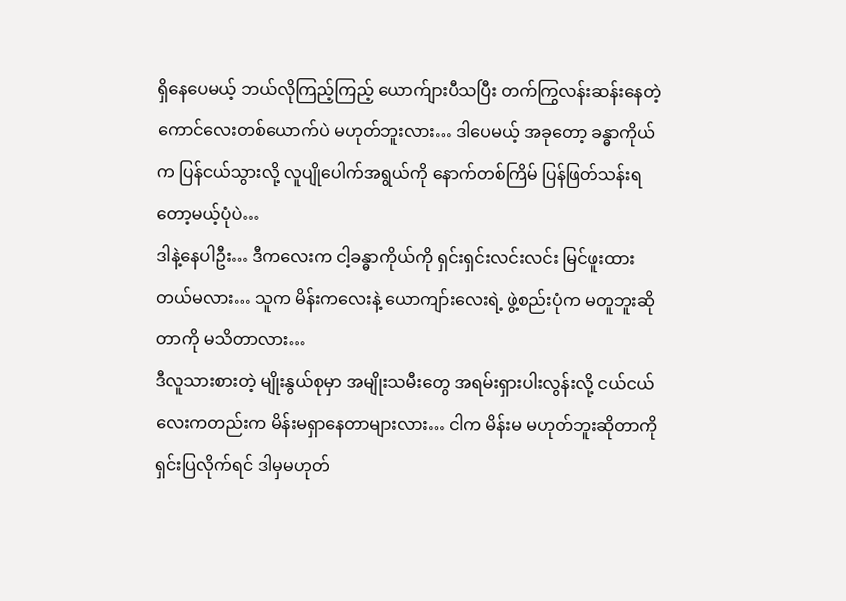ရှိနေပေမယ့် ဘယ်လိုကြည့်ကြည့် ယောက်ျားပီသပြီး တက်ကြွလန်းဆန်းနေတဲ့ ကောင်လေးတစ်ယောက်ပဲ မဟုတ်ဘူးလား… ဒါပေမယ့် အခုတော့ ခန္ဓာကိုယ်က ပြန်ငယ်သွားလို့ လူပျိုပေါက်အရွယ်ကို နောက်တစ်ကြိမ် ပြန်ဖြတ်သန်းရတော့မယ့်ပုံပဲ…
ဒါနဲ့နေပါဦး… ဒီကလေးက ငါ့ခန္ဓာကိုယ်ကို ရှင်းရှင်းလင်းလင်း မြင်ဖူးထားတယ်မလား… သူက မိန်းကလေးနဲ့ ယောကျာ်းလေးရဲ့ ဖွဲ့စည်းပုံက မတူဘူးဆိုတာကို မသိတာလား…
ဒီလူသားစားတဲ့ မျိုးနွယ်စုမှာ အမျိုးသမီးတွေ အရမ်းရှားပါးလွန်းလို့ ငယ်ငယ်လေးကတည်းက မိန်းမရှာနေတာများလား… ငါက မိန်းမ မဟုတ်ဘူးဆိုတာကို ရှင်းပြလိုက်ရင် ဒါမှမဟုတ်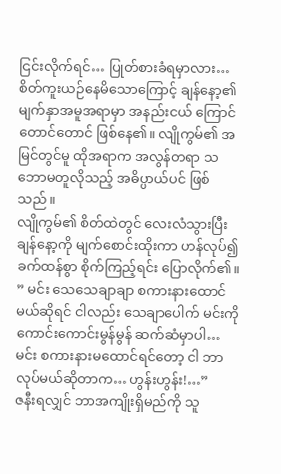ငြင်းလိုက်ရင်… ပြုတ်စားခံရမှာလား…
စိတ်ကူးယဉ်နေမိသောကြောင့် ချန်နော့၏ မျက်နှာအမူအရာမှာ အနည်းငယ် ကြောင်တောင်တောင် ဖြစ်နေ၏။ လျိုကွမ်၏ အမြင်တွင်မူ ထိုအရာက အလွန်တရာ သဘောမတူလိုသည့် အဓိပ္ပာယ်ပင် ဖြစ်သည်။
လျိုကွမ်၏ စိတ်ထဲတွင် လေးလံသွားပြီး ချန်နော့ကို မျက်စောင်းထိုးကာ ဟန်လုပ်၍ ခက်ထန်စွာ စိုက်ကြည့်ရင်း ပြောလိုက်၏။
” မင်း သေသေချာချာ စကားနားထောင်မယ်ဆိုရင် ငါလည်း သေချာပေါက် မင်းကို ကောင်းကောင်းမွန်မွန် ဆက်ဆံမှာပါ… မင်း စကားနားမထောင်ရင်တော့ ငါ ဘာလုပ်မယ်ဆိုတာက… ဟွန်းဟွန်း!…”
ဇနီးရလျှင် ဘာအကျိုးရှိမည်ကို သူ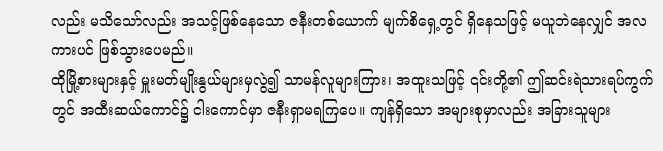လည်း မသိသော်လည်း အသင့်ဖြစ်နေသော ဇနီးတစ်ယောက် မျက်စိရှေ့တွင် ရှိနေသဖြင့် မယူဘဲနေလျှင် အလကားပင် ဖြစ်သွားပေမည်။
ထိုမြို့စားများနှင့် မှူးမတ်မျိုးနွယ်များမှလွဲ၍ သာမန်လူများကြား၊ အထူးသဖြင့် ၎င်းတို့၏ ဤဆင်းရဲသားရပ်ကွက်တွင် အထီးဆယ်ကောင်၌ ငါးကောင်မှာ ဇနီးရှာမရကြပေ။ ကျန်ရှိသော အများစုမှာလည်း အခြားသူများ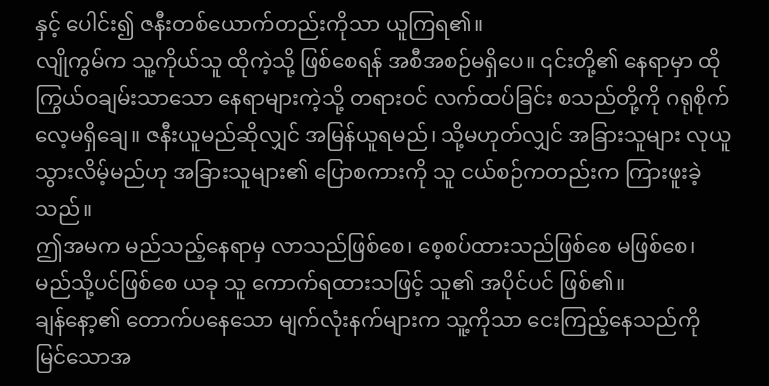နှင့် ပေါင်း၍ ဇနီးတစ်ယောက်တည်းကိုသာ ယူကြရ၏။
လျိုကွမ်က သူ့ကိုယ်သူ ထိုကဲ့သို့ ဖြစ်စေရန် အစီအစဉ်မရှိပေ။ ၎င်းတို့၏ နေရာမှာ ထိုကြွယ်ဝချမ်းသာသော နေရာများကဲ့သို့ တရားဝင် လက်ထပ်ခြင်း စသည်တို့ကို ဂရုစိုက်လေ့မရှိချေ။ ဇနီးယူမည်ဆိုလျှင် အမြန်ယူရမည်၊ သို့မဟုတ်လျှင် အခြားသူများ လုယူသွားလိမ့်မည်ဟု အခြားသူများ၏ ပြောစကားကို သူ ငယ်စဉ်ကတည်းက ကြားဖူးခဲ့သည်။
ဤအမက မည်သည့်နေရာမှ လာသည်ဖြစ်စေ၊ စေ့စပ်ထားသည်ဖြစ်စေ မဖြစ်စေ၊ မည်သို့ပင်ဖြစ်စေ ယခု သူ ကောက်ရထားသဖြင့် သူ၏ အပိုင်ပင် ဖြစ်၏။
ချန်နော့၏ တောက်ပနေသော မျက်လုံးနက်များက သူ့ကိုသာ ငေးကြည့်နေသည်ကို မြင်သောအ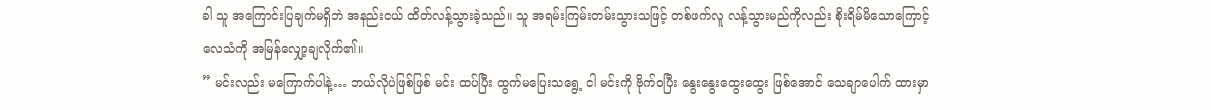ခါ သူ အကြောင်းပြချက်မရှိဘဲ အနည်းငယ် ထိတ်လန့်သွားခဲ့သည်။ သူ အရမ်းကြမ်းတမ်းသွားသဖြင့် တစ်ဖက်လူ လန့်သွားမည်ကိုလည်း စိုးရိမ်မိသောကြောင့် လေသံကို အမြန်လျှော့ချလိုက်၏။
” မင်းလည်း မကြောက်ပါနဲ့… ဘယ်လိုပဲဖြစ်ဖြစ် မင်း ထပ်ပြီး ထွက်မပြေးသရွေ့ ငါ မင်းကို ဗိုက်ဝပြီး နွေးနွေးထွေးထွေး ဖြစ်အောင် သေချာပေါက် ထားမှာ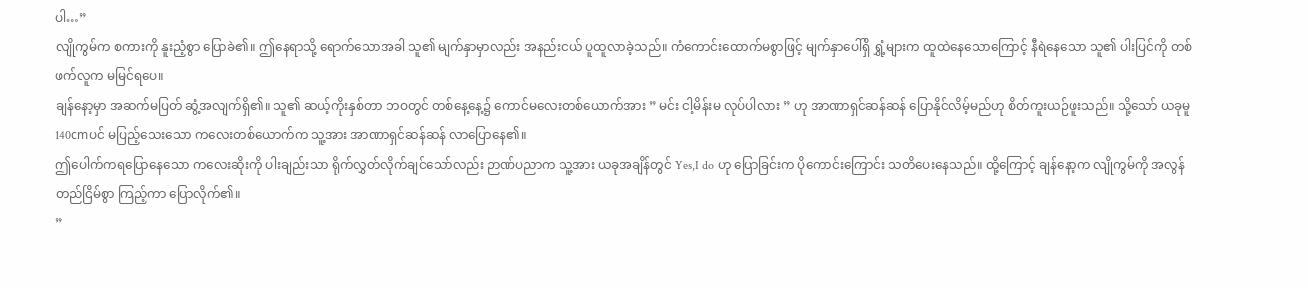ပါ…”
လျိုကွမ်က စကားကို နူးညံ့စွာ ပြောခဲ၏။ ဤနေရာသို့ ရောက်သောအခါ သူ၏ မျက်နှာမှာလည်း အနည်းငယ် ပူထူလာခဲ့သည်။ ကံကောင်းထောက်မစွာဖြင့် မျက်နှာပေါ်ရှိ ရွှံ့များက ထူထဲနေသောကြောင့် နီရဲနေသော သူ၏ ပါးပြင်ကို တစ်ဖက်လူက မမြင်ရပေ။
ချန်နော့မှာ အဆက်မပြတ် ဆွံ့အလျက်ရှိ၏။ သူ၏ ဆယ့်ကိုးနှစ်တာ ဘဝတွင် တစ်နေ့နေ့၌ ကောင်မလေးတစ်ယောက်အား ” မင်း ငါ့မိန်းမ လုပ်ပါလား ” ဟု အာဏာရှင်ဆန်ဆန် ပြောနိုင်လိမ့်မည်ဟု စိတ်ကူးယဉ်ဖူးသည်။ သို့သော် ယခုမူ 140cmပင် မပြည့်သေးသော ကလေးတစ်ယောက်က သူ့အား အာဏာရှင်ဆန်ဆန် လာပြောနေ၏။
ဤပေါက်ကရပြောနေသော ကလေးဆိုးကို ပါးချည်းသာ ရိုက်လွှတ်လိုက်ချင်သော်လည်း ဉာဏ်ပညာက သူ့အား ယခုအချိန်တွင် Yes,I do ဟု ပြောခြင်းက ပိုကောင်းကြောင်း သတိပေးနေသည်။ ထို့ကြောင့် ချန်နော့က လျိုကွမ်ကို အလွန်တည်ငြိမ်စွာ ကြည့်ကာ ပြောလိုက်၏။
”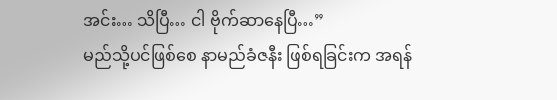အင်း… သိပြီ… ငါ ဗိုက်ဆာနေပြီ…”
မည်သို့ပင်ဖြစ်စေ နာမည်ခံဇနီး ဖြစ်ရခြင်းက အရန်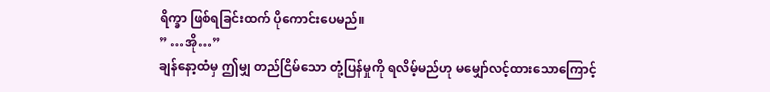ရိက္ခာ ဖြစ်ရခြင်းထက် ပိုကောင်းပေမည်။
” …အို…”
ချန်နော့ထံမှ ဤမျှ တည်ငြိမ်သော တုံ့ပြန်မှုကို ရလိမ့်မည်ဟု မမျှော်လင့်ထားသောကြောင့်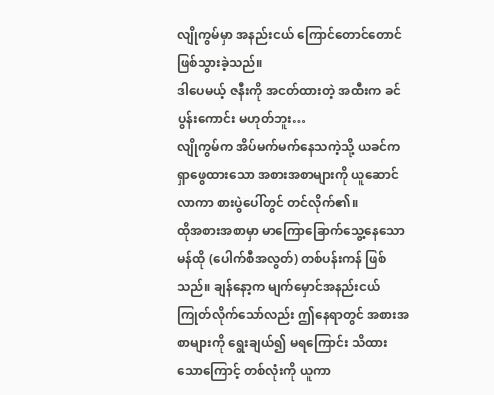လျိုကွမ်မှာ အနည်းငယ် ကြောင်တောင်တောင် ဖြစ်သွားခဲ့သည်။
ဒါပေမယ့် ဇနီးကို အငတ်ထားတဲ့ အထီးက ခင်ပွန်းကောင်း မဟုတ်ဘူး…
လျိုကွမ်က အိပ်မက်မက်နေသကဲ့သို့ ယခင်က ရှာဖွေထားသော အစားအစာများကို ယူဆောင်လာကာ စားပွဲပေါ်တွင် တင်လိုက်၏။
ထိုအစားအစာမှာ မာကြောခြောက်သွေ့နေသော မန်ထို (ပေါက်စီအလွတ်) တစ်ပန်းကန် ဖြစ်သည်။ ချန်နော့က မျက်မှောင်အနည်းငယ် ကြုတ်လိုက်သော်လည်း ဤနေရာတွင် အစားအစာများကို ရွေးချယ်၍ မရကြောင်း သိထားသောကြောင့် တစ်လုံးကို ယူကာ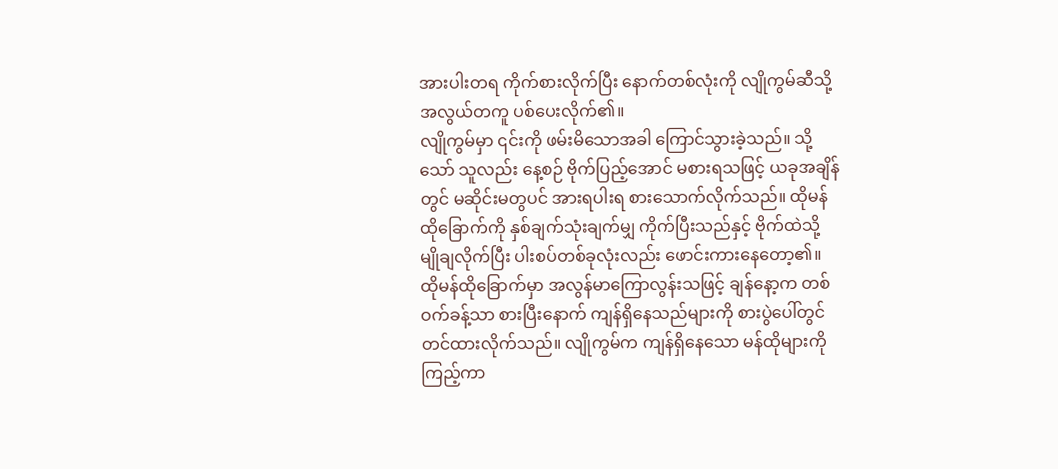အားပါးတရ ကိုက်စားလိုက်ပြီး နောက်တစ်လုံးကို လျိုကွမ်ဆီသို့ အလွယ်တကူ ပစ်ပေးလိုက်၏။
လျိုကွမ်မှာ ၎င်းကို ဖမ်းမိသောအခါ ကြောင်သွားခဲ့သည်။ သို့သော် သူလည်း နေ့စဉ် ဗိုက်ပြည့်အောင် မစားရသဖြင့် ယခုအချိန်တွင် မဆိုင်းမတွပင် အားရပါးရ စားသောက်လိုက်သည်။ ထိုမန်ထိုခြောက်ကို နှစ်ချက်သုံးချက်မျှ ကိုက်ပြီးသည်နှင့် ဗိုက်ထဲသို့ မျိုချလိုက်ပြီး ပါးစပ်တစ်ခုလုံးလည်း ဖောင်းကားနေတော့၏။
ထိုမန်ထိုခြောက်မှာ အလွန်မာကြောလွန်းသဖြင့် ချန်နော့က တစ်ဝက်ခန့်သာ စားပြီးနောက် ကျန်ရှိနေသည်များကို စားပွဲပေါ်တွင် တင်ထားလိုက်သည်။ လျိုကွမ်က ကျန်ရှိနေသော မန်ထိုများကို ကြည့်ကာ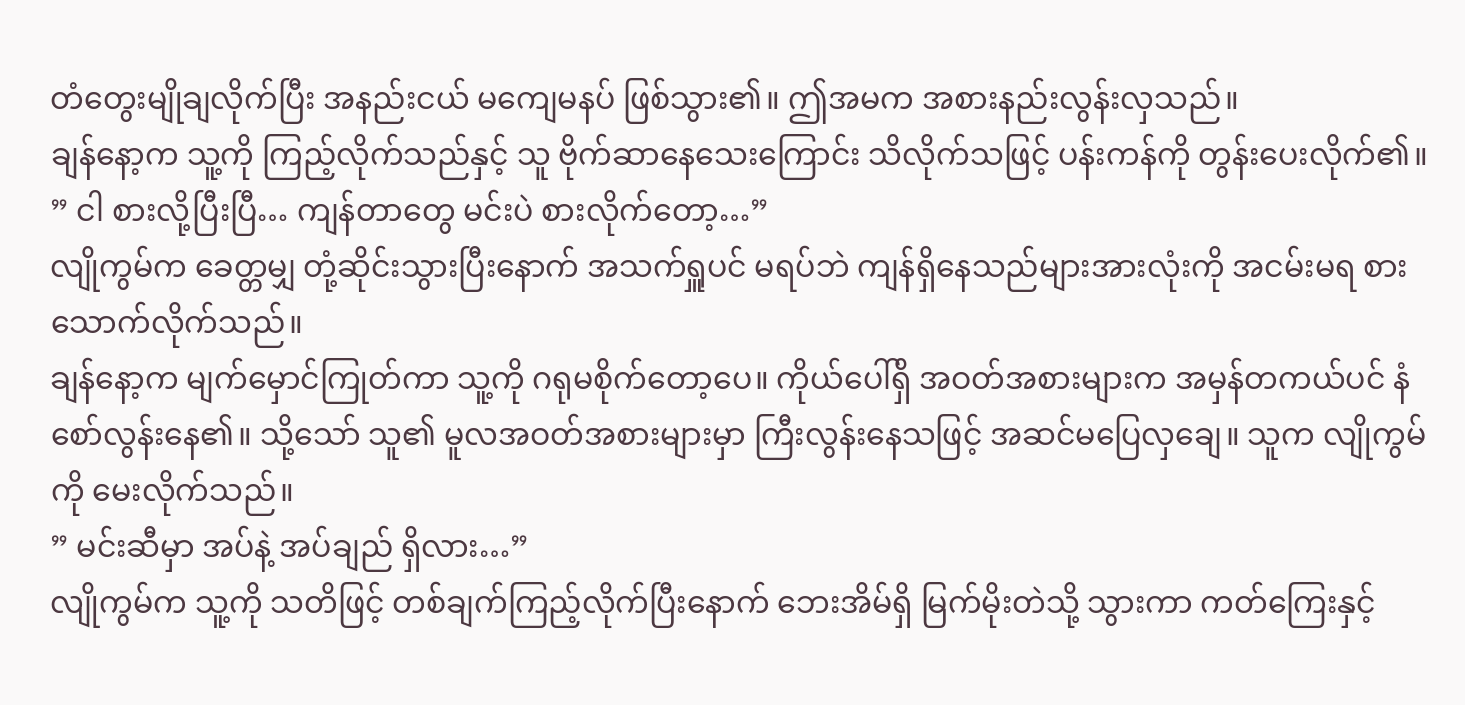တံတွေးမျိုချလိုက်ပြီး အနည်းငယ် မကျေမနပ် ဖြစ်သွား၏။ ဤအမက အစားနည်းလွန်းလှသည်။
ချန်နော့က သူ့ကို ကြည့်လိုက်သည်နှင့် သူ ဗိုက်ဆာနေသေးကြောင်း သိလိုက်သဖြင့် ပန်းကန်ကို တွန်းပေးလိုက်၏။
” ငါ စားလို့ပြီးပြီ… ကျန်တာတွေ မင်းပဲ စားလိုက်တော့…”
လျိုကွမ်က ခေတ္တမျှ တုံ့ဆိုင်းသွားပြီးနောက် အသက်ရှူပင် မရပ်ဘဲ ကျန်ရှိနေသည်များအားလုံးကို အငမ်းမရ စားသောက်လိုက်သည်။
ချန်နော့က မျက်မှောင်ကြုတ်ကာ သူ့ကို ဂရုမစိုက်တော့ပေ။ ကိုယ်ပေါ်ရှိ အဝတ်အစားများက အမှန်တကယ်ပင် နံစော်လွန်းနေ၏။ သို့သော် သူ၏ မူလအဝတ်အစားများမှာ ကြီးလွန်းနေသဖြင့် အဆင်မပြေလှချေ။ သူက လျိုကွမ်ကို မေးလိုက်သည်။
” မင်းဆီမှာ အပ်နဲ့ အပ်ချည် ရှိလား…”
လျိုကွမ်က သူ့ကို သတိဖြင့် တစ်ချက်ကြည့်လိုက်ပြီးနောက် ဘေးအိမ်ရှိ မြက်မိုးတဲသို့ သွားကာ ကတ်ကြေးနှင့်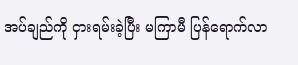အပ်ချည်ကို ငှားရမ်းခဲ့ပြီး မကြာမီ ပြန်ရောက်လာ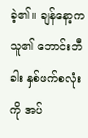ခဲ့၏။ ချန်နော့က သူ၏ ဘောင်းဘီခါး နှစ်ဖက်စလုံးကို အပ်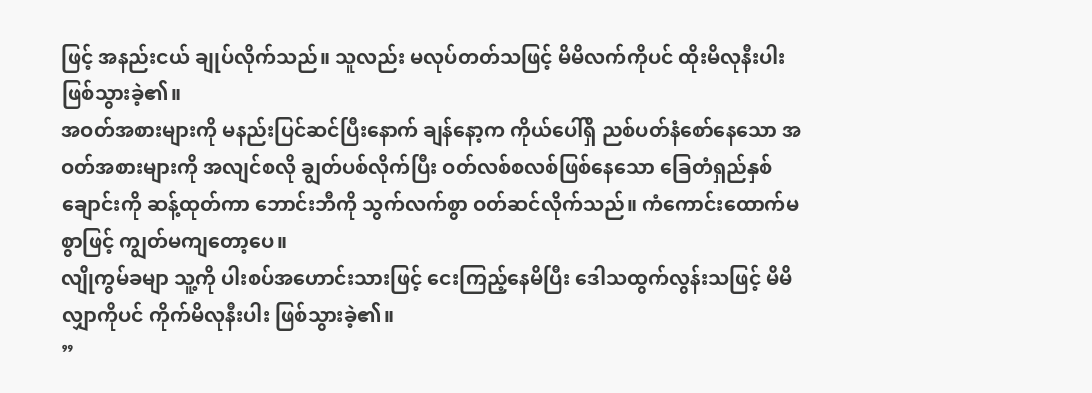ဖြင့် အနည်းငယ် ချုပ်လိုက်သည်။ သူလည်း မလုပ်တတ်သဖြင့် မိမိလက်ကိုပင် ထိုးမိလုနီးပါး ဖြစ်သွားခဲ့၏။
အဝတ်အစားများကို မနည်းပြင်ဆင်ပြီးနောက် ချန်နော့က ကိုယ်ပေါ်ရှိ ညစ်ပတ်နံစော်နေသော အဝတ်အစားများကို အလျင်စလို ချွတ်ပစ်လိုက်ပြီး ဝတ်လစ်စလစ်ဖြစ်နေသော ခြေတံရှည်နှစ်ချောင်းကို ဆန့်ထုတ်ကာ ဘောင်းဘီကို သွက်လက်စွာ ဝတ်ဆင်လိုက်သည်။ ကံကောင်းထောက်မစွာဖြင့် ကျွတ်မကျတော့ပေ။
လျိုကွမ်ခမျာ သူ့ကို ပါးစပ်အဟောင်းသားဖြင့် ငေးကြည့်နေမိပြီး ဒေါသထွက်လွန်းသဖြင့် မိမိလျှာကိုပင် ကိုက်မိလုနီးပါး ဖြစ်သွားခဲ့၏။
”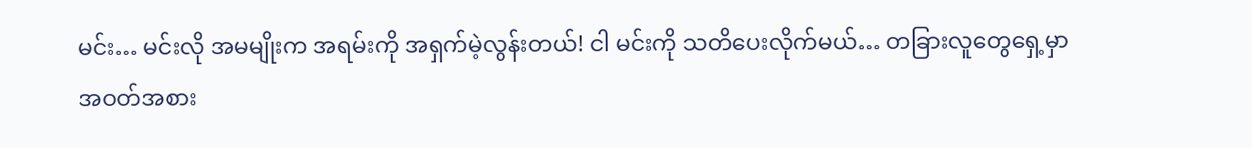မင်း… မင်းလို အမမျိုးက အရမ်းကို အရှက်မဲ့လွန်းတယ်! ငါ မင်းကို သတိပေးလိုက်မယ်… တခြားလူတွေရှေ့မှာ အဝတ်အစား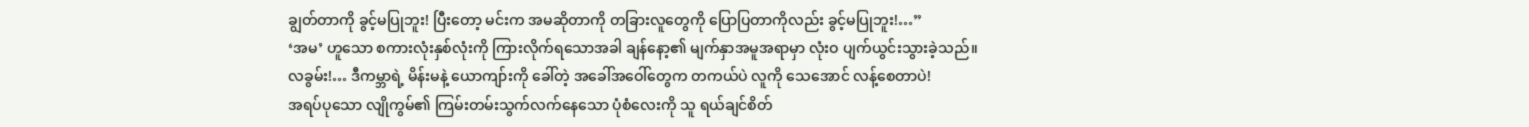ချွတ်တာကို ခွင့်မပြုဘူး! ပြီးတော့ မင်းက အမဆိုတာကို တခြားလူတွေကို ပြောပြတာကိုလည်း ခွင့်မပြုဘူး!…”
‘အမ’ ဟူသော စကားလုံးနှစ်လုံးကို ကြားလိုက်ရသောအခါ ချန်နော့၏ မျက်နှာအမူအရာမှာ လုံးဝ ပျက်ယွင်းသွားခဲ့သည်။
လခွမ်း!… ဒီကမ္ဘာရဲ့ မိန်းမနဲ့ ယောကျာ်းကို ခေါ်တဲ့ အခေါ်အဝေါ်တွေက တကယ်ပဲ လူကို သေအောင် လန့်စေတာပဲ!
အရပ်ပုသော လျိုကွမ်၏ ကြမ်းတမ်းသွက်လက်နေသော ပုံစံလေးကို သူ ရယ်ချင်စိတ်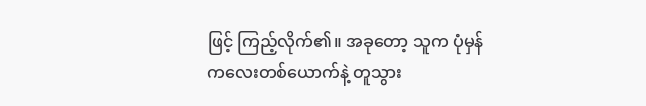ဖြင့် ကြည့်လိုက်၏။ အခုတော့ သူက ပုံမှန်ကလေးတစ်ယောက်နဲ့ တူသွား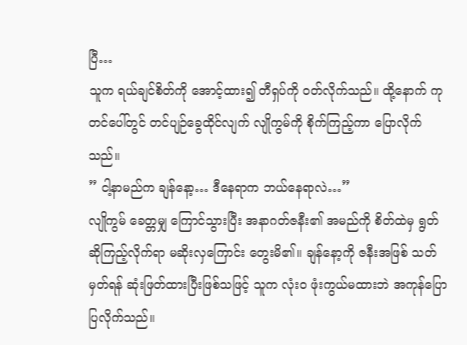ပြီ…
သူက ရယ်ချင်စိတ်ကို အောင့်ထား၍ တီရှပ်ကို ဝတ်လိုက်သည်။ ထို့နောက် ကုတင်ပေါ်တွင် တင်ပျဉ်ခွေထိုင်လျက် လျိုကွမ်ကို စိုက်ကြည့်ကာ ပြောလိုက်သည်။
” ငါ့နာမည်က ချန်နော့… ဒီနေရာက ဘယ်နေရာလဲ…”
လျိုကွမ် ခေတ္တမျှ ကြောင်သွားပြီး အနာဂတ်ဇနီး၏ အမည်ကို စိတ်ထဲမှ ရွတ်ဆိုကြည့်လိုက်ရာ မဆိုးလှကြောင်း တွေးမိ၏။ ချန်နော့ကို ဇနီးအဖြစ် သတ်မှတ်ရန် ဆုံးဖြတ်ထားပြီးဖြစ်သဖြင့် သူက လုံးဝ ဖုံးကွယ်မထားဘဲ အကုန်ပြောပြလိုက်သည်။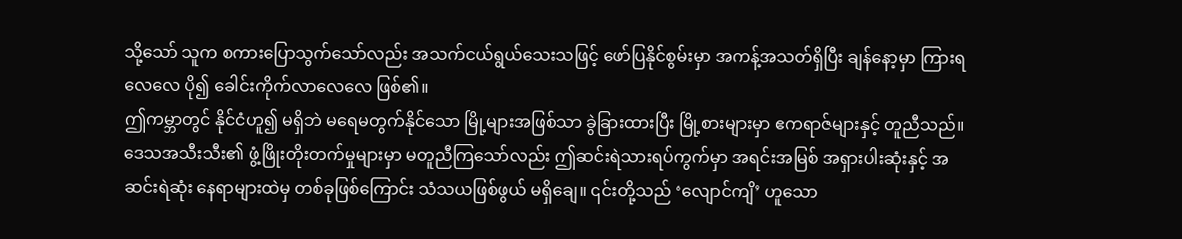သို့သော် သူက စကားပြောသွက်သော်လည်း အသက်ငယ်ရွယ်သေးသဖြင့် ဖော်ပြနိုင်စွမ်းမှာ အကန့်အသတ်ရှိပြီး ချန်နော့မှာ ကြားရလေလေ ပို၍ ခေါင်းကိုက်လာလေလေ ဖြစ်၏။
ဤကမ္ဘာတွင် နိုင်ငံဟူ၍ မရှိဘဲ မရေမတွက်နိုင်သော မြို့များအဖြစ်သာ ခွဲခြားထားပြီး မြို့စားများမှာ ဧကရာဇ်များနှင့် တူညီသည်။
ဒေသအသီးသီး၏ ဖွံ့ဖြိုးတိုးတက်မှုများမှာ မတူညီကြသော်လည်း ဤဆင်းရဲသားရပ်ကွက်မှာ အရင်းအမြစ် အရှားပါးဆုံးနှင့် အဆင်းရဲဆုံး နေရာများထဲမှ တစ်ခုဖြစ်ကြောင်း သံသယဖြစ်ဖွယ် မရှိချေ။ ၎င်းတို့သည် ‘လျောင်ကျိ’ ဟူသော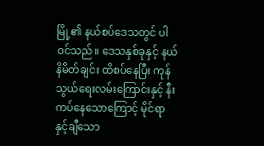မြို့၏ နယ်စပ်ဒေသတွင် ပါဝင်သည်။ ဒေသနှစ်ခုနှင့် နယ်နိမိတ်ချင်း ထိစပ်နေပြီး ကုန်သွယ်ရေးလမ်းကြောင်းနှင့် နီးကပ်နေသောကြောင့် မိုင်ရာနှင့်ချီသော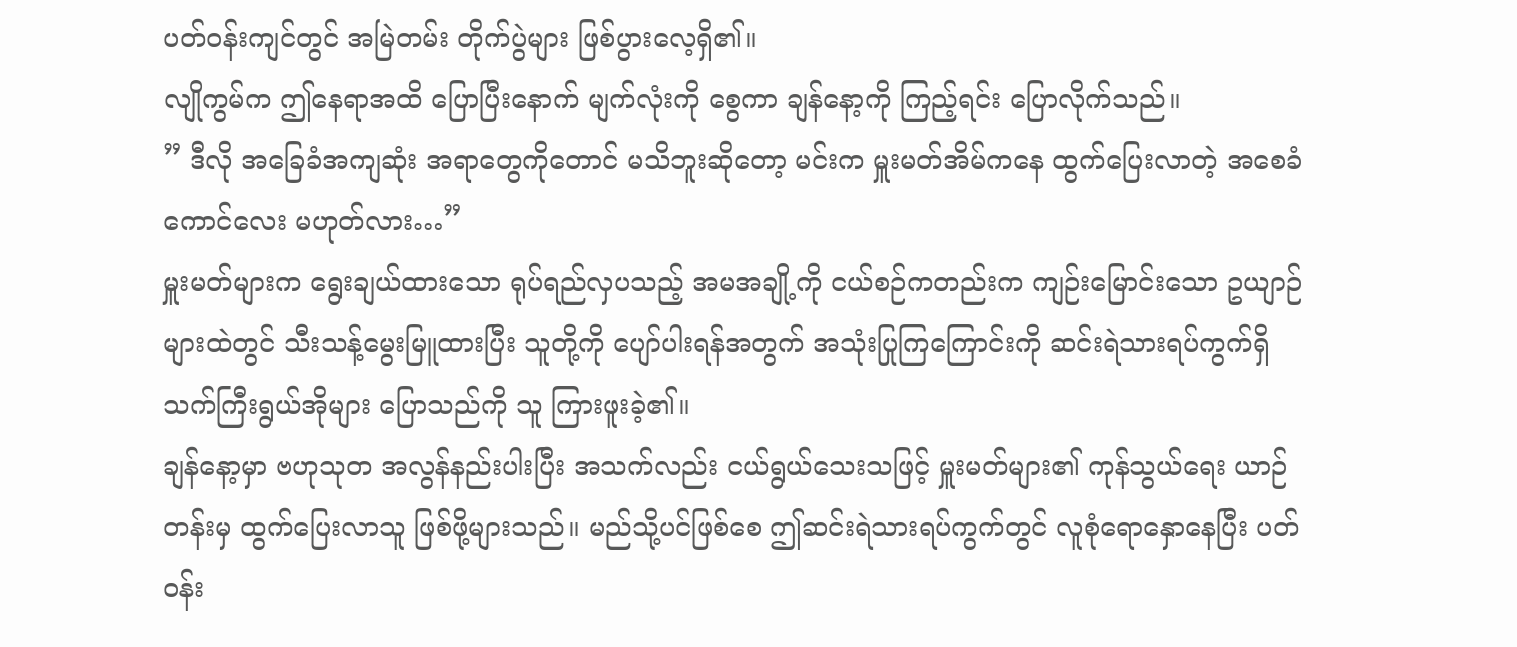ပတ်ဝန်းကျင်တွင် အမြဲတမ်း တိုက်ပွဲများ ဖြစ်ပွားလေ့ရှိ၏။
လျိုကွမ်က ဤနေရာအထိ ပြောပြီးနောက် မျက်လုံးကို စွေကာ ချန်နော့ကို ကြည့်ရင်း ပြောလိုက်သည်။
” ဒီလို အခြေခံအကျဆုံး အရာတွေကိုတောင် မသိဘူးဆိုတော့ မင်းက မှူးမတ်အိမ်ကနေ ထွက်ပြေးလာတဲ့ အစေခံကောင်လေး မဟုတ်လား…”
မှူးမတ်များက ရွေးချယ်ထားသော ရုပ်ရည်လှပသည့် အမအချို့ကို ငယ်စဉ်ကတည်းက ကျဉ်းမြောင်းသော ဥယျာဉ်များထဲတွင် သီးသန့်မွေးမြူထားပြီး သူတို့ကို ပျော်ပါးရန်အတွက် အသုံးပြုကြကြောင်းကို ဆင်းရဲသားရပ်ကွက်ရှိ သက်ကြီးရွယ်အိုများ ပြောသည်ကို သူ ကြားဖူးခဲ့၏။
ချန်နော့မှာ ဗဟုသုတ အလွန်နည်းပါးပြီး အသက်လည်း ငယ်ရွယ်သေးသဖြင့် မှူးမတ်များ၏ ကုန်သွယ်ရေး ယာဉ်တန်းမှ ထွက်ပြေးလာသူ ဖြစ်ဖို့များသည်။ မည်သို့ပင်ဖြစ်စေ ဤဆင်းရဲသားရပ်ကွက်တွင် လူစုံရောနှောနေပြီး ပတ်ဝန်း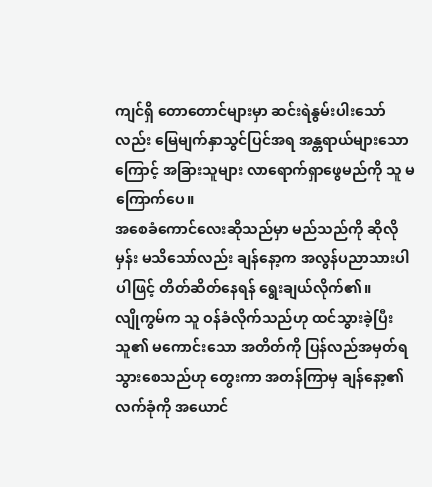ကျင်ရှိ တောတောင်များမှာ ဆင်းရဲနွမ်းပါးသော်လည်း မြေမျက်နှာသွင်ပြင်အရ အန္တရာယ်များသောကြောင့် အခြားသူများ လာရောက်ရှာဖွေမည်ကို သူ မကြောက်ပေ။
အစေခံကောင်လေးဆိုသည်မှာ မည်သည်ကို ဆိုလိုမှန်း မသိသော်လည်း ချန်နော့က အလွန်ပညာသားပါပါဖြင့် တိတ်ဆိတ်နေရန် ရွေးချယ်လိုက်၏။
လျိုကွမ်က သူ ဝန်ခံလိုက်သည်ဟု ထင်သွားခဲ့ပြီး သူ၏ မကောင်းသော အတိတ်ကို ပြန်လည်အမှတ်ရသွားစေသည်ဟု တွေးကာ အတန်ကြာမှ ချန်နော့၏ လက်ခုံကို အယောင်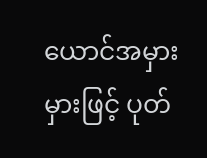ယောင်အမှားမှားဖြင့် ပုတ်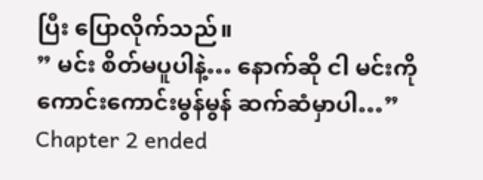ပြီး ပြောလိုက်သည်။
” မင်း စိတ်မပူပါနဲ့… နောက်ဆို ငါ မင်းကို ကောင်းကောင်းမွန်မွန် ဆက်ဆံမှာပါ…”
Chapter 2 ended